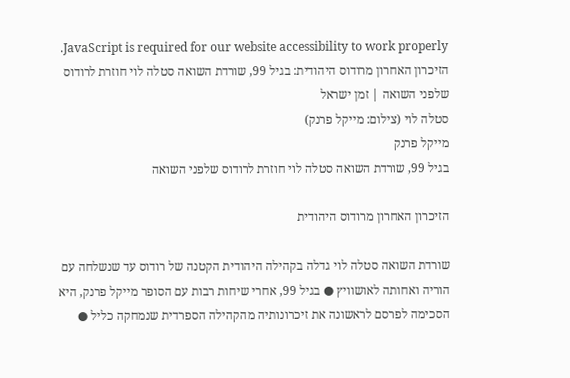JavaScript is required for our website accessibility to work properly. הזיכרון האחרון מרודוס היהודית: בגיל 99, שורדת השואה סטלה לוי חוזרת לרודוס שלפני השואה | זמן ישראל
סטלה לוי (צילום: מייקל פרנק)
מייקל פרנק
בגיל 99, שורדת השואה סטלה לוי חוזרת לרודוס שלפני השואה

הזיכרון האחרון מרודוס היהודית

שורדת השואה סטלה לוי גדלה בקהילה היהודית הקטנה של רודוס עד שנשלחה עם הוריה ואחותה לאושוויץ ● בגיל 99, אחרי שיחות רבות עם הסופר מייקל פרנק, היא הסכימה לפרסם לראשונה את זיכרונותיה מהקהילה הספרדית שנמחקה כליל ●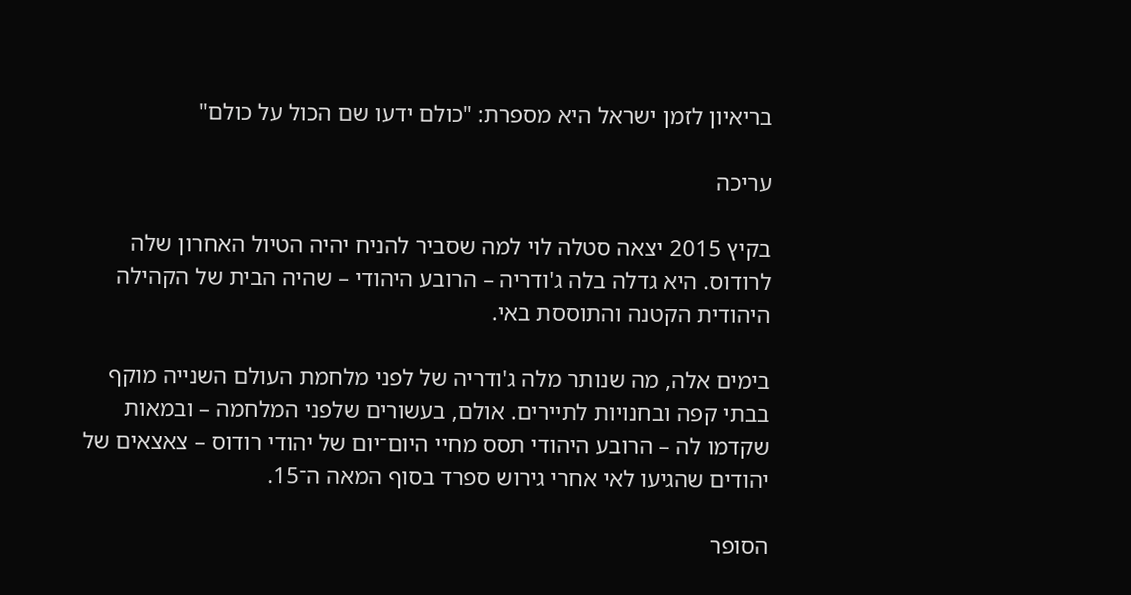בריאיון לזמן ישראל היא מספרת: "כולם ידעו שם הכול על כולם"

עריכה

בקיץ 2015 יצאה סטלה לוי למה שסביר להניח יהיה הטיול האחרון שלה לרודוס. היא גדלה בלה ג'ודריה – הרובע היהודי – שהיה הבית של הקהילה היהודית הקטנה והתוססת באי.

בימים אלה, מה שנותר מלה ג'ודריה של לפני מלחמת העולם השנייה מוקף בבתי קפה ובחנויות לתיירים. אולם, בעשורים שלפני המלחמה – ובמאות שקדמו לה – הרובע היהודי תסס מחיי היום־יום של יהודי רודוס – צאצאים של יהודים שהגיעו לאי אחרי גירוש ספרד בסוף המאה ה־15.

הסופר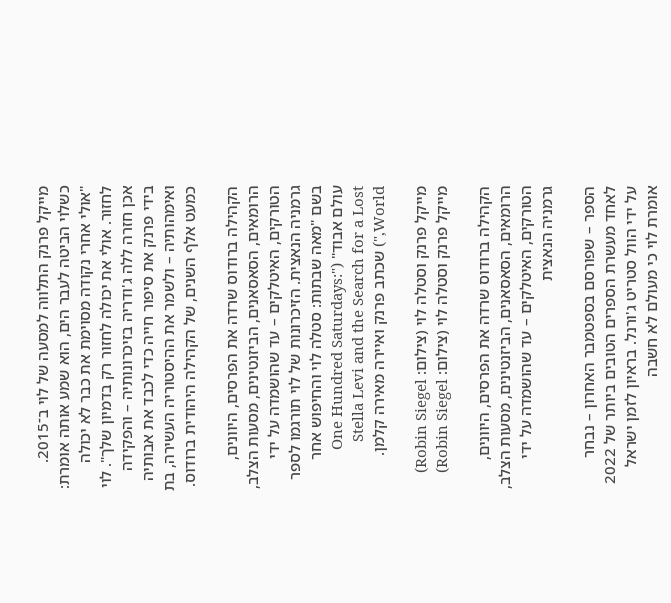מייקל פרנק התלווה למסעה של לוי ב־2015. כשלוי הביטה לעבר הים, הוא שמע אותה אומרת: "אולי אחרי נקודה מסוימת את כבר לא יכולה לחזור. אולי את יכולה לחזור רק בדמיון שלך". לוי אכן חזרה ללה ג'ודריה בזיכרונותיה – והפקידה בידי פרנק את סיפור חייה כדי לכבד את אבותיה ואימהותיה – ולשמר את ההיסטוריה העשירה, בת כמעט אלף השנים, של הקהילה היהודית ברודוס.

הקהילה ברודוס שרדה את הפרסים, היוונים, הרומאים, הסאסאנים, הביזנטינים, מסעות הצלב, הטורקים, האיטלקים – עד שהושמדה על ידי גרמניה הנאצית. הזיכרונות של לוי תורגמו לספר בשם "מאה שבתות: סטלה לוי והחיפוש אחר עולם אבוד" ("One Hundred Saturdays: Stella Levi and the Search for a Lost World,") שכתב פרנק ואיירה מאירה קלמן.

מייקל פרנק וסטלה לוי (צילום: Robin Siegel)
מייקל פרנק וסטלה לוי (צילום: Robin Siegel)

הקהילה ברודוס שרדה את הפרסים, היוונים, הרומאים, הסאסאנים, הביזנטינים, מסעות הצלב, הטורקים, האיטלקים – עד שהושמדה על ידי גרמניה הנאצית

הספר – שפורסם בספטמבר האחרון – נבחר לאחד מעשרת הספרים הטובים ביותר של 2022 על ידי הוול סטריט ג'ורנל. בראיון לזמן ישראל אומרת לוי כי מעולם לא חשבה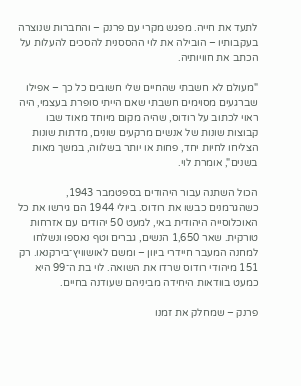לתעד את חייה. מפגש מקרי עם פרנק – והחברות שנוצרה בעקבותיו – הובילה את לוי ההססנית להסכים להעלות על הכתב את חוויותיה.

"מעולם לא חשבתי שהחיים שלי חשובים כל כך – אפילו שברגעים מסוימים חשבתי שאם הייתי סופרת בעצמי, היה ראוי לכתוב על רודוס, שהיה מקום מיוחד מאוד שבו קבוצות שונות של אנשים מרקעים שונים, מדתות שונות הצליחו לחיות יחד, פחות או יותר בשלווה, במשך מאות בשנים", אומרת לוי.

הכול השתנה עבור היהודים בספטמבר 1943, כשהגרמנים כבשו את רודוס. ביולי 1944 הם גירשו את כל האוכלוסייה היהודית באי, למעט 50 יהודים עם אזרחות טורקית. שאר 1,650 הנשים, גברים וטף נאספו ונשלחו למחנה המעבר חיידרי ביוון – ומשם לאושוויץ־בירקנאו. רק 151 מיהודי רודוס שרדו את השואה. לוי בת ה־99 היא כמעט בוודאות היחידה מביניהם שעודנה בחיים.

פרנק – שמחלק את זמנו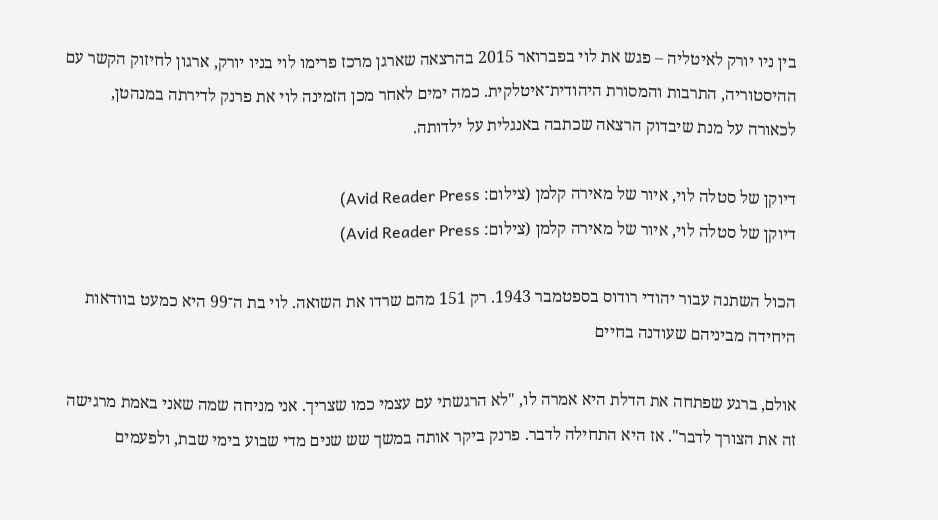בין ניו יורק לאיטליה – פגש את לוי בפברואר 2015 בהרצאה שארגן מרכז פרימו לוי בניו יורק, ארגון לחיזוק הקשר עם ההיסטוריה, התרבות והמסורת היהודית־איטלקית. כמה ימים לאחר מכן הזמינה לוי את פרנק לדירתה במנהטן, לכאורה על מנת שיבדוק הרצאה שכתבה באנגלית על ילדותה.

דיוקן של סטלה לוי, איור של מאירה קלמן (צילום: Avid Reader Press)
דיוקן של סטלה לוי, איור של מאירה קלמן (צילום: Avid Reader Press)

הכול השתנה עבור יהודי רודוס בספטמבר 1943. רק 151 מהם שרדו את השואה. לוי בת ה־99 היא כמעט בוודאות היחידה מביניהם שעודנה בחיים

אולם, ברגע שפתחה את הדלת היא אמרה לו, "לא הרגשתי עם עצמי כמו שצריך. אני מניחה שמה שאני באמת מרגישה זה את הצורך לדבר". אז היא התחילה לדבר. פרנק ביקר אותה במשך שש שנים מדי שבוע בימי שבת, ולפעמים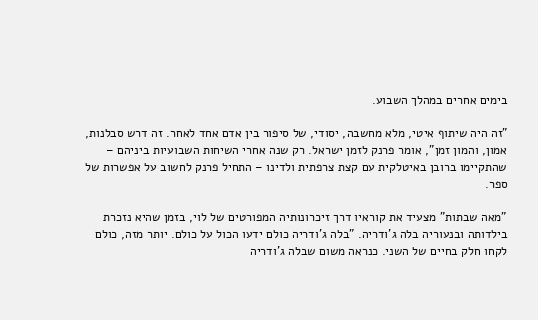בימים אחרים במהלך השבוע.

"זה היה שיתוף איטי, מלא מחשבה, יסודי, של סיפור בין אדם אחד לאחר. זה דרש סבלנות, אמון, והמון זמן", אומר פרנק לזמן ישראל. רק שנה אחרי השיחות השבועיות ביניהם – שהתקיימו ברובן באיטלקית עם קצת צרפתית ולדינו – התחיל פרנק לחשוב על אפשרות של ספר.

"מאה שבתות" מצעיד את קוראיו דרך זיכרונותיה המפורטים של לוי, בזמן שהיא נזכרת בילדותה ובנעוריה בלה ג'ודריה. "בלה ג'ודריה כולם ידעו הכול על כולם. יותר מזה, כולם לקחו חלק בחיים של השני. כנראה משום שבלה ג'ודריה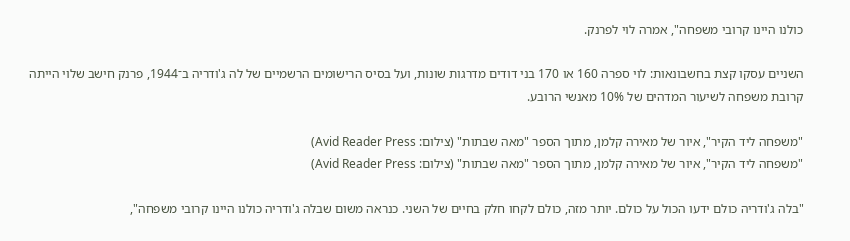כולנו היינו קרובי משפחה", אמרה לוי לפרנק.

השניים עסקו קצת בחשבונאות: לוי ספרה 160 או 170 בני דודים מדרגות שונות, ועל בסיס הרישומים הרשמיים של לה ג'ודריה ב־1944, פרנק חישב שלוי הייתה קרובת משפחה לשיעור המדהים של 10% מאנשי הרובע.

"משפחה ליד הקיר", איור של מאירה קלמן, מתוך הספר "מאה שבתות" (צילום: Avid Reader Press)
"משפחה ליד הקיר", איור של מאירה קלמן, מתוך הספר "מאה שבתות" (צילום: Avid Reader Press)

"בלה ג'ודריה כולם ידעו הכול על כולם. יותר מזה, כולם לקחו חלק בחיים של השני. כנראה משום שבלה ג'ודריה כולנו היינו קרובי משפחה",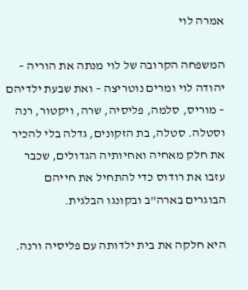אמרה לוי

המשפחה הקרובה של לוי מנתה את הוריה – יהודה לוי ומרים נוטריצה – ואת שבעת ילדיהם – מוריס, סלמה, פליסיה, שרה, ויקטור, רנה וסטלה. סטלה, בת הזקונים, גדלה בלי להכיר את חלק מאחיה ואחיותיה הגדולים, שכבר עזבו את רודוס כדי להתחיל את חייהם הבוגרים בארה"ב ובקונגו הבלגית.

היא חלקה את בית ילדותה עם פליסיה ורנה.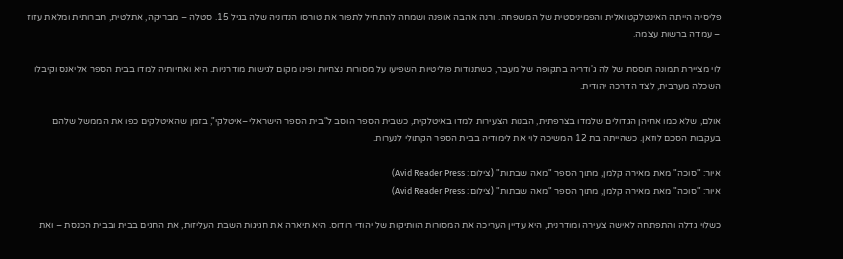פליסיה הייתה האינטלקטואלית והפמיניסטית של המשפחה. ורנה אהבה אופנה ושמחה להתחיל לתפור את טורסו הנדוניה שלה בגיל 15. סטלה – מבריקה, אתלטית, חברותית ומלאת עזוז – עמדה ברשות עצמה.

לוי מציירת תמונה תוססת של לה ג'ודריה בתקופה של מעבר, כשתנודות פוליטיות השפיעו על מסורות נצחיות ופינו מקום לגישות מודרניות. היא ואחיותיה למדו בבית הספר אליאנס וקיבלו השכלה מערבית, לצד הדרכה יהודית.

אולם, שלא כמו אחיהן הגדולים שלמדו בצרפתית, הבנות הצעירות למדו באיטלקית, כשבית הספר הוסב ל"בית הספר הישראלי–איטלקי", בזמן שהאיטלקים כפו את הממשל שלהם בעקבות הסכם לוזאן. כשהייתה בת 12 המשיכה לוי את לימודיה בבית הספר הקתולי לנערות.

איור: "סוכה" מאת מאירה קלמן, מתוך הספר "מאה שבתות" (צילום: Avid Reader Press)
איור: "סוכה" מאת מאירה קלמן, מתוך הספר "מאה שבתות" (צילום: Avid Reader Press)

כשלוי גדלה והתפתחה לאישה צעירה ומודרנית, היא עדיין העריכה את המסורות הוותיקות של יהודי רודוס. היא תיארה את חגיגות השבת העליזות, את החגים בבית ובבית הכנסת – ואת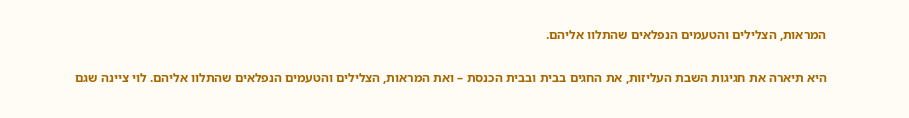המראות, הצלילים והטעמים הנפלאים שהתלוו אליהם.

היא תיארה את חגיגות השבת העליזות, את החגים בבית ובבית הכנסת – ואת המראות, הצלילים והטעמים הנפלאים שהתלוו אליהם. לוי ציינה שגם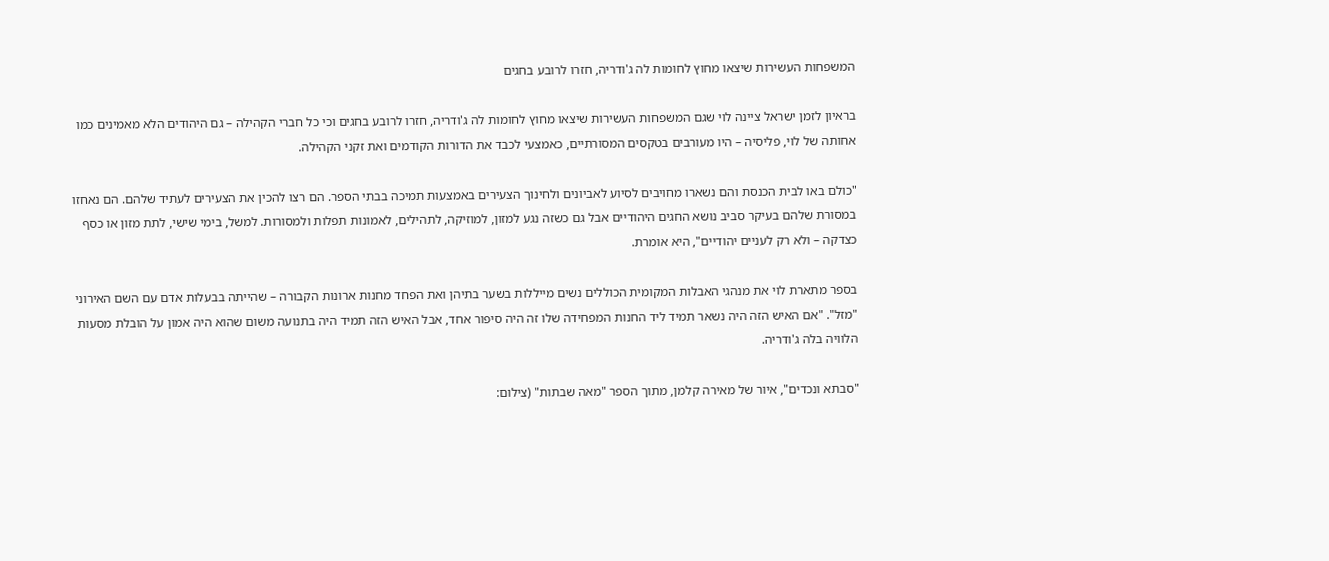המשפחות העשירות שיצאו מחוץ לחומות לה ג'ודריה, חזרו לרובע בחגים

בראיון לזמן ישראל ציינה לוי שגם המשפחות העשירות שיצאו מחוץ לחומות לה ג'ודריה, חזרו לרובע בחגים וכי כל חברי הקהילה – גם היהודים הלא מאמינים כמו אחותה של לוי, פליסיה – היו מעורבים בטקסים המסורתיים, כאמצעי לכבד את הדורות הקודמים ואת זקני הקהילה.

"כולם באו לבית הכנסת והם נשארו מחויבים לסיוע לאביונים ולחינוך הצעירים באמצעות תמיכה בבתי הספר. הם רצו להכין את הצעירים לעתיד שלהם. הם נאחזו במסורת שלהם בעיקר סביב נושא החגים היהודיים אבל גם כשזה נגע למזון, למוזיקה, לתהילים, לאמונות תפלות ולמסורות. למשל, בימי שישי, לתת מזון או כסף כצדקה – ולא רק לעניים יהודיים", היא אומרת.

בספר מתארת לוי את מנהגי האבלות המקומית הכוללים נשים מייללות בשער בתיהן ואת הפחד מחנות ארונות הקבורה – שהייתה בבעלות אדם עם השם האירוני "מזל". "אם האיש הזה היה נשאר תמיד ליד החנות המפחידה שלו זה היה סיפור אחד, אבל האיש הזה תמיד היה בתנועה משום שהוא היה אמון על הובלת מסעות הלוויה בלה ג'ודריה.

"סבתא ונכדים", איור של מאירה קלמן, מתוך הספר "מאה שבתות" (צילום: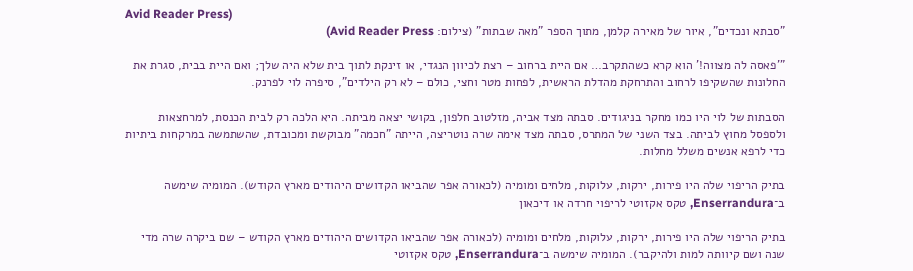Avid Reader Press)
"סבתא ונכדים", איור של מאירה קלמן, מתוך הספר "מאה שבתות" (צילום: Avid Reader Press)

"'פאסה לה מצווה!' הוא קרא כשהתקרב… אם היית ברחוב – רצת לכיוון הנגדי, או זינקת לתוך בית שלא היה שלך; ואם היית בבית, סגרת את החלונות שהשקיפו לרחוב והתרחקת מהדלת הראשית, לפחות מטר וחצי, כולם – לא רק הילדים", סיפרה לוי לפרנק.

הסבתות של לוי היו כמו מחקר בניגודים. סבתה מצד אביה, מזלטוב חלפון, בקושי יצאה מביתה. היא הלכה רק לבית הכנסת, למרחצאות ולספסל מחוץ לביתה. בצד השני של המתרס, סבתה מצד אימה שרה נוטריצה, הייתה "חכמה" מבוקשת ומכובדת, שהשתמשה במרקחות ביתיות כדי לרפא אנשים משלל מחלות.

בתיק הריפוי שלה היו פירות, ירקות, עלוקות, מלחים ומומיה (לכאורה אפר שהביאו הקדושים היהודים מארץ הקודש). המומיה שימשה ב־Enserrandura, טקס אקזוטי לריפוי חרדה או דיכאון

בתיק הריפוי שלה היו פירות, ירקות, עלוקות, מלחים ומומיה (לכאורה אפר שהביאו הקדושים היהודים מארץ הקודש – שם ביקרה שרה מדי שנה ושם קיוותה למות ולהיקבר). המומיה שימשה ב־Enserrandura, טקס אקזוטי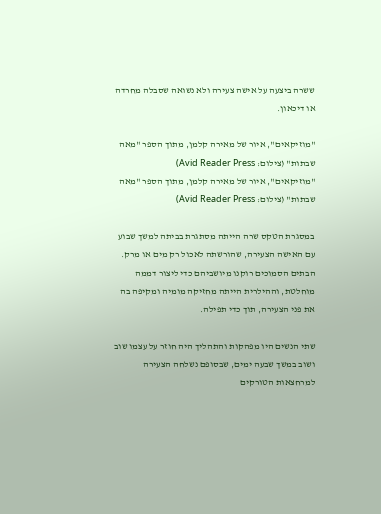ששרה ביצעה על אישה צעירה ולא נשואה שסבלה מחרדה או דיכאון.

"מוזיקאים", איור של מאירה קלמן, מתוך הספר "מאה שבתות" (צילום: Avid Reader Press)
"מוזיקאים", איור של מאירה קלמן, מתוך הספר "מאה שבתות" (צילום: Avid Reader Press)

במסגרת הטקס שרה הייתה מסתגרת בביתה למשך שבוע עם האישה הצעירה, שהורשתה לאכול רק מים או מרק. הבתים הסמוכים רוקנו מיושביהם כדי ליצור דממה מוחלטת, וההילרית הייתה מחזיקה מומיה ומקיפה בה את פני הצעירה, תוך כדי תפילה.

שתי הנשים היו מפהקות והתהליך היה חוזר על עצמו שוב ושוב במשך שבעה ימים, שבסופם נשלחה הצעירה למרחצאות הטורקים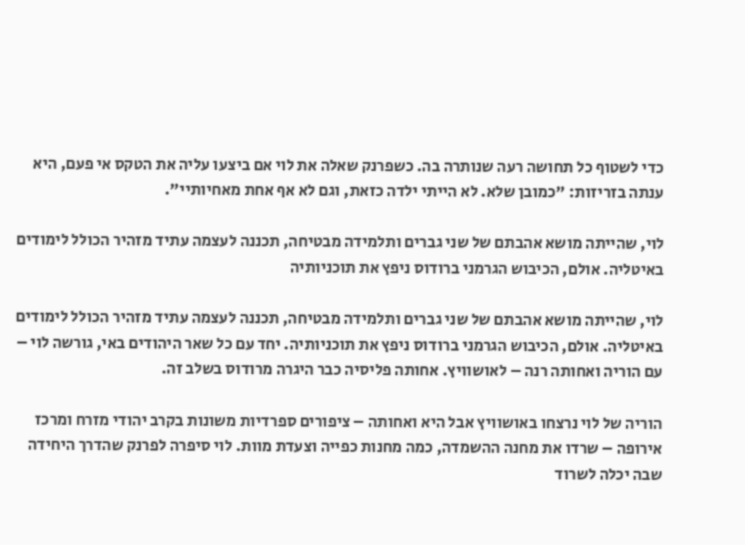כדי לשטוף כל תחושה רעה שנותרה בה. כשפרנק שאלה את לוי אם ביצעו עליה את הטקס אי פעם, היא ענתה בזריזות: "כמובן שלא. לא הייתי ילדה כזאת, וגם לא אף אחת מאחיותיי".

לוי, שהייתה מושא אהבתם של שני גברים ותלמידה מבטיחה, תכננה לעצמה עתיד מזהיר הכולל לימודים באיטליה. אולם, הכיבוש הגרמני ברודוס ניפץ את תוכניותיה

לוי, שהייתה מושא אהבתם של שני גברים ותלמידה מבטיחה, תכננה לעצמה עתיד מזהיר הכולל לימודים באיטליה. אולם, הכיבוש הגרמני ברודוס ניפץ את תוכניותיה. יחד עם כל שאר היהודים באי, גורשה לוי – עם הוריה ואחותה רנה – לאושוויץ. אחותה פליסיה כבר היגרה מרודוס בשלב זה.

הוריה של לוי נרצחו באושוויץ אבל היא ואחותה – ציפורים ספרדיות משונות בקרב יהודי מזרח ומרכז אירופה – שרדו את מחנה ההשמדה, כמה מחנות כפייה וצעדת מוות. לוי סיפרה לפרנק שהדרך היחידה שבה יכלה לשרוד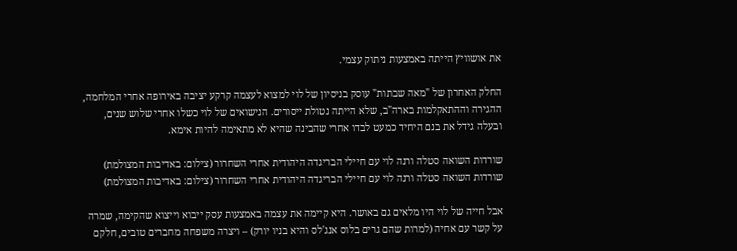את אושוויץ הייתה באמצעות ניתוק עצמי.

החלק האחרון של "מאה שבתות" עוסק בניסיון של לוי למצוא לעצמה קרקע יציבה באירופה אחרי המלחמה, ההגירה וההתאקלמות בארה"ב, שלא הייתה נטולת ייסורים. הנישואים של לוי כשלו אחרי שלוש שנים, ובעלה גידל את בנם היחיד כמעט לבדו אחרי שהבינה שהיא לא מתאימה להיות אימא.

שורדות השואה סטלה ורנה לוי עם חיילי הבריגדה היהודית אחרי השחרור (צילום: באדיבות המצולמת)
שורדות השואה סטלה ורנה לוי עם חיילי הבריגדה היהודית אחרי השחרור (צילום: באדיבות המצולמת)

אבל חייה של לוי היו מלאים גם באושר. היא קיימה את עצמה באמצעות עסק ייבוא וייצוא שהקימה, שמרה על קשר עם אחיה (למרות שהם גרים בלוס אנג'לס והיא בניו יורק) – ויצרה משפחה מחברים טובים, חלקם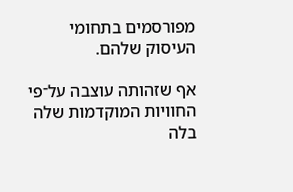מפורסמים בתחומי העיסוק שלהם.

אף שזהותה עוצבה על־פי החוויות המוקדמות שלה בלה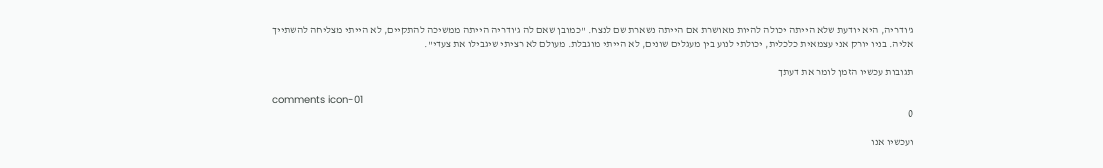ג'ודריה, היא יודעת שלא הייתה יכולה להיות מאושרת אם הייתה נשארת שם לנצח. "כמובן שאם לה ג'ודריה הייתה ממשיכה להתקיים, לא הייתי מצליחה להשתייך אליה. בניו יורק אני עצמאית כלכלית, יכולתי לנוע בין מעגלים שונים, לא הייתי מוגבלת. מעולם לא רציתי שיגבילו את צעדי".

תגובות עכשיו הזמן לומר את דעתך

comments icon-01
0

ועכשיו אנו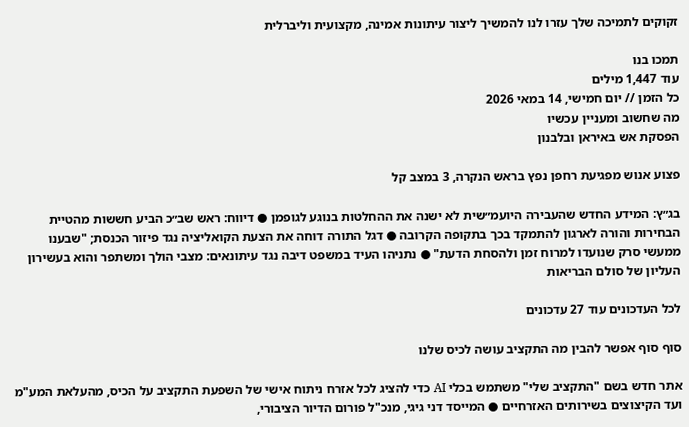זקוקים לתמיכה שלך עזרו לנו להמשיך ליצור עיתונות אמינה, מקצועית וליברלית

תמכו בנו
עוד 1,447 מילים
כל הזמן // יום חמישי, 14 במאי 2026
מה שחשוב ומעניין עכשיו
הפסקת אש באיראן ובלבנון

פצוע אנוש מפגיעת רחפן נפץ בראש הנקרה, 3 במצב קל

בג״ץ: המידע החדש שהעבירה היועמ״שית לא ישנה את ההחלטות בנוגע לגופמן ● דיווח: ראש שב״כ הביע חששות מהטיית הבחירות והורה לארגון להתמקד בכך בתקופה הקרובה ● דגל התורה דוחה את הצעת הקואליציה נגד פיזור הכנסת; "שבענו ממעשי סרק שנועדו למרוח זמן ולהסחת הדעת" ● נתניהו העיד במשפט דיבה נגד עיתונאים: מצבי הולך ומשתפר והוא בעשירון העליון של סולם הבריאות

לכל העדכונים עוד 27 עדכונים

סוף סוף אפשר להבין מה התקציב עושה לכיס שלנו

אתר חדש בשם "התקציב שלי" משתמש בכלי AI כדי להציג לכל אזרח ניתוח אישי של השפעת התקציב על הכיס, מהעלאת המע"מ ועד הקיצוצים בשירותים האזרחיים ● המייסד דני גיגי, מנכ"ל פורום הדיור הציבורי,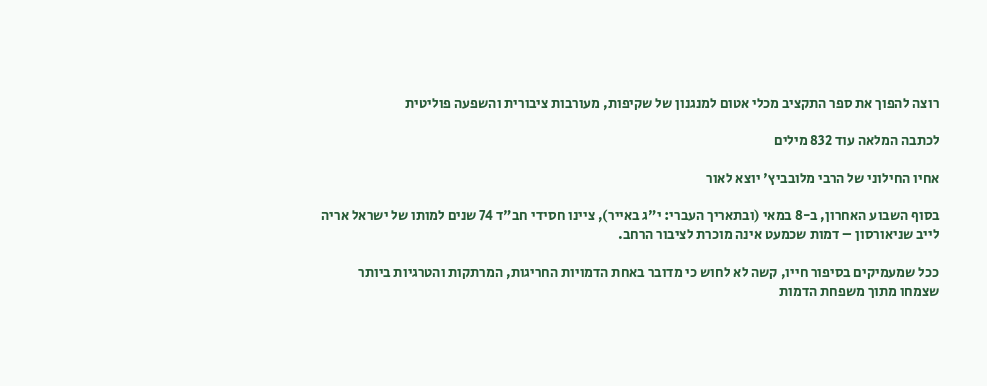רוצה להפוך את ספר התקציב מכלי אטום למנגנון של שקיפות, מעורבות ציבורית והשפעה פוליטית

לכתבה המלאה עוד 832 מילים

אחיו החילוני של הרבי מלובביץ' יוצא לאור

בסוף השבוע האחרון, ב-8 במאי (ובתאריך העברי: י"ג באייר), ציינו חסידי חב"ד 74 שנים למותו של ישראל אריה לייב שניאורסון – דמות שכמעט אינה מוכרת לציבור הרחב.

ככל שמעמיקים בסיפור חייו, קשה לא לחוש כי מדובר באחת הדמויות החריגות, המרתקות והטרגיות ביותר שצמחו מתוך משפחת הדמות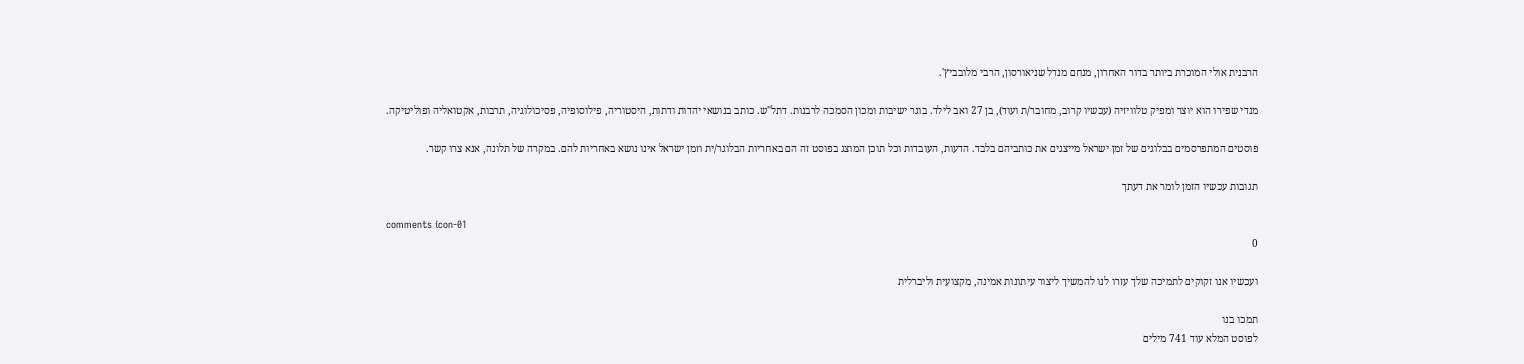הרבנית אולי המוכרת ביותר בדור האחרון, מנחם מנדל שניאורסון, הרבי מלובביץ'.

מנדי שפירו הוא יוצר ומפיק טלוויזיה (עכשיו קרוב, מחובר/ת ועוד), בן 27 ואב לילד. בוגר ישיבות ומכון הסמכה לרבנות. דתל"ש. כותב בנושאי יהדות ודתות, היסטוריה, פילוסופיה, פסיכולוגיה, תרבות, אקטואליה ופוליטיקה.

פוסטים המתפרסמים בבלוגים של זמן ישראל מייצגים את כותביהם בלבד. הדעות, העובדות וכל תוכן המוצג בפוסט זה הם באחריות הבלוגר/ית וזמן ישראל אינו נושא באחריות להם. במקרה של תלונה, אנא צרו קשר.

תגובות עכשיו הזמן לומר את דעתך

comments icon-01
0

ועכשיו אנו זקוקים לתמיכה שלך עזרו לנו להמשיך ליצור עיתונות אמינה, מקצועית וליברלית

תמכו בנו
לפוסט המלא עוד 741 מילים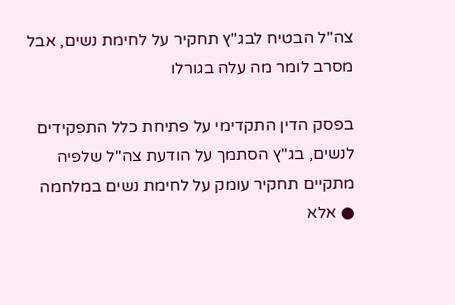צה"ל הבטיח לבג"ץ תחקיר על לחימת נשים, אבל מסרב לומר מה עלה בגורלו

בפסק הדין התקדימי על פתיחת כלל התפקידים לנשים, בג"ץ הסתמך על הודעת צה"ל שלפיה מתקיים תחקיר עומק על לחימת נשים במלחמה ● אלא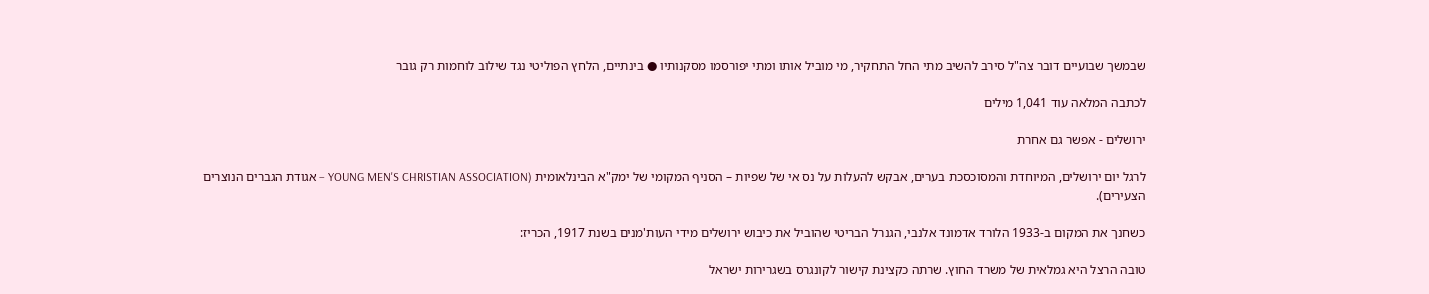שבמשך שבועיים דובר צה"ל סירב להשיב מתי החל התחקיר, מי מוביל אותו ומתי יפורסמו מסקנותיו ● בינתיים, הלחץ הפוליטי נגד שילוב לוחמות רק גובר

לכתבה המלאה עוד 1,041 מילים

ירושלים - אפשר גם אחרת

לרגל יום ירושלים, המיוחדת והמסוכסכת בערים, אבקש להעלות על נס אי של שפיות – הסניף המקומי של ימק"א הבינלאומית (YOUNG MEN'S CHRISTIAN ASSOCIATION – אגודת הגברים הנוצרים הצעירים).

כשחנך את המקום ב-1933 הלורד אדמונד אלנבי, הגנרל הבריטי שהוביל את כיבוש ירושלים מידי העות'מנים בשנת 1917, הכריז:

טובה הרצל היא גמלאית של משרד החוץ. שרתה כקצינת קישור לקונגרס בשגרירות ישראל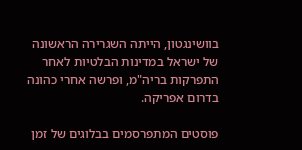בוושינגטון, הייתה השגרירה הראשונה של ישראל במדינות הבלטיות לאחר התפרקות בריה"מ, ופרשה אחרי כהונה בדרום אפריקה.

פוסטים המתפרסמים בבלוגים של זמן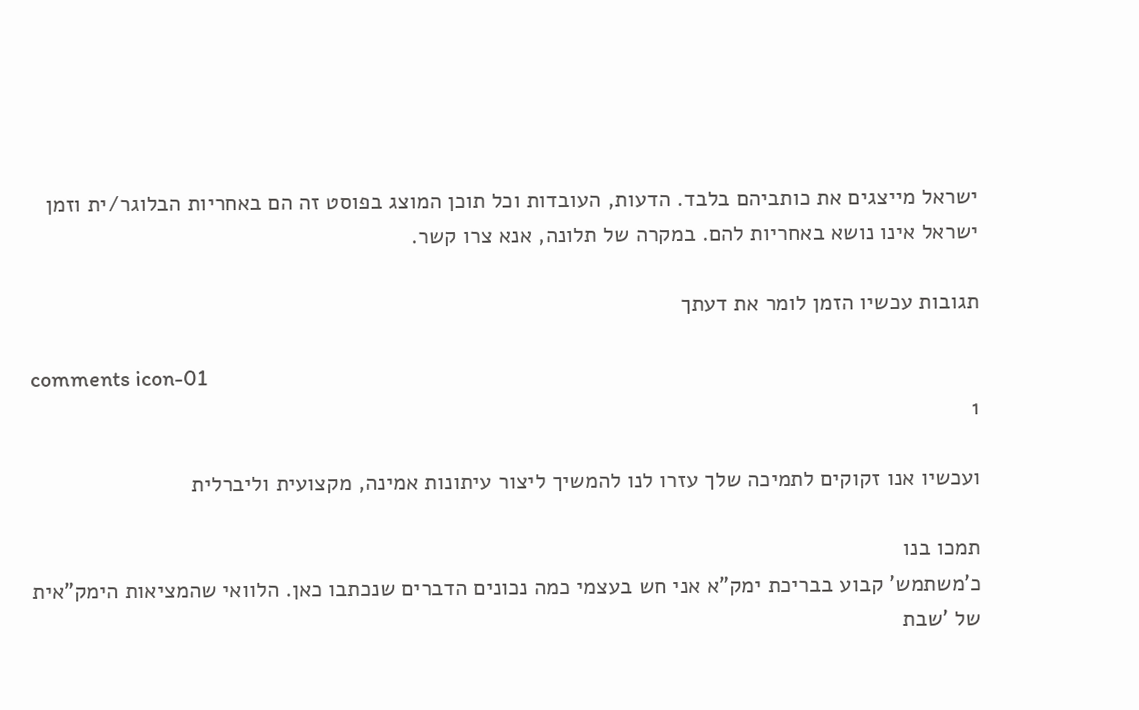ישראל מייצגים את כותביהם בלבד. הדעות, העובדות וכל תוכן המוצג בפוסט זה הם באחריות הבלוגר/ית וזמן ישראל אינו נושא באחריות להם. במקרה של תלונה, אנא צרו קשר.

תגובות עכשיו הזמן לומר את דעתך

comments icon-01
1

ועכשיו אנו זקוקים לתמיכה שלך עזרו לנו להמשיך ליצור עיתונות אמינה, מקצועית וליברלית

תמכו בנו
כ'משתמש' קבוע בבריכת ימק"א אני חש בעצמי כמה נכונים הדברים שנכתבו כאן. הלוואי שהמציאות הימק"אית של 'שבת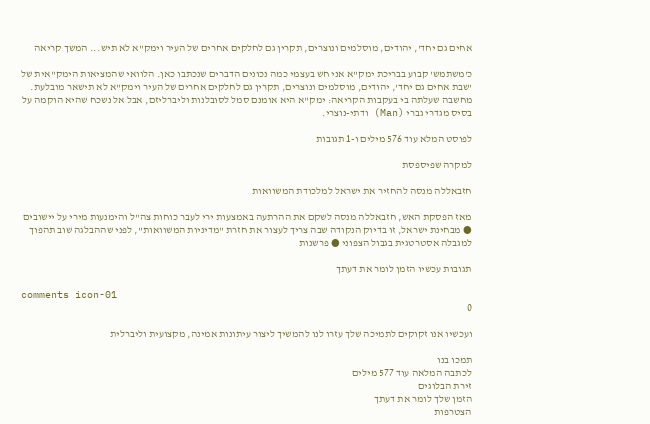אחים גם יחד', יהודים, מוסלמים ונוצרים, תקרין גם לחלקים אחרים של העיר וימק"א לא תיש... המשך קריאה

כ'משתמש' קבוע בבריכת ימק"א אני חש בעצמי כמה נכונים הדברים שנכתבו כאן. הלוואי שהמציאות הימק"אית של 'שבת אחים גם יחד', יהודים, מוסלמים ונוצרים, תקרין גם לחלקים אחרים של העיר וימק"א לא תישאר מובלעת. מחשבה שעלתה בי בעקבות הקריאה: ימק"א היא אומנם סמל לסובלנות וליברליזם, אבל אל נשכח שהיא הוקמה על בסיס מגדרי גברי (Man) ודתי-נוצרי.

לפוסט המלא עוד 576 מילים ו-1 תגובות

למקרה שפיספסת

חזבאללה מנסה להחזיר את ישראל למלכודת המשוואות

מאז הפסקת האש, חזבאללה מנסה לשקם את ההרתעה באמצעות ירי לעבר כוחות צה"ל והימנעות מירי על יישובים ● מבחינת ישראל, זו בדיוק הנקודה שבה צריך לעצור את חזרת "מדיניות המשוואות", לפני שההבלגה שוב תהפוך למגבלה אסטרטגית בגבול הצפוני ● פרשנות

תגובות עכשיו הזמן לומר את דעתך

comments icon-01
0

ועכשיו אנו זקוקים לתמיכה שלך עזרו לנו להמשיך ליצור עיתונות אמינה, מקצועית וליברלית

תמכו בנו
לכתבה המלאה עוד 577 מילים
זירת הבלוגים
הזמן שלך לומר את דעתך
הצטרפות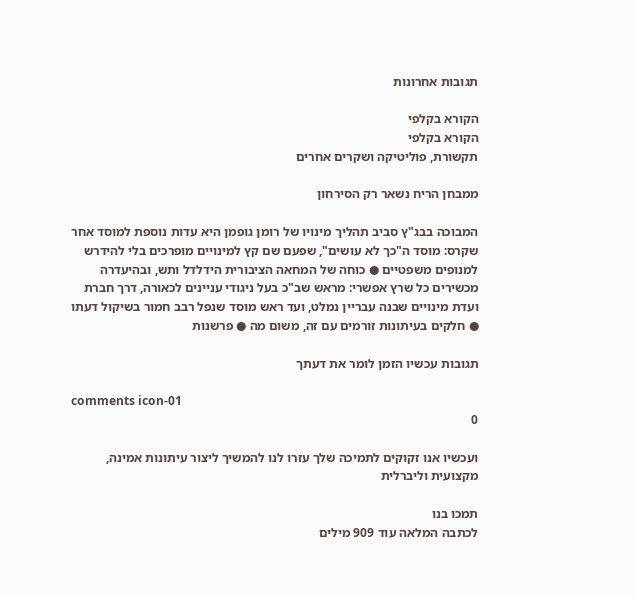תגובות אחרונות

הקורא בקלפי
הקורא בקלפי
תקשורת, פוליטיקה ושקרים אחרים

ממבחן הריח נשאר רק הסירחון

המבוכה בבג"ץ סביב תהליך מינויו של רומן גופמן היא עדות נוספת למוסד אחר שקרס: מוסד ה"כך לא עושים", שפעם שם קץ למינויים מופרכים בלי להידרש למנופים משפטיים ● כוחה של המחאה הציבורית הידלדל ותש, ובהיעדרה מכשירים כל שרץ אפשרי: מראש שב"כ בעל ניגודי עניינים לכאורה, דרך חברת ועדת מינויים שבנה עבריין נמלט, ועד ראש מוסד שנפל רבב חמור בשיקול דעתו ● חלקים בעיתונות זורמים עם זה, משום מה ● פרשנות

תגובות עכשיו הזמן לומר את דעתך

comments icon-01
0

ועכשיו אנו זקוקים לתמיכה שלך עזרו לנו להמשיך ליצור עיתונות אמינה, מקצועית וליברלית

תמכו בנו
לכתבה המלאה עוד 909 מילים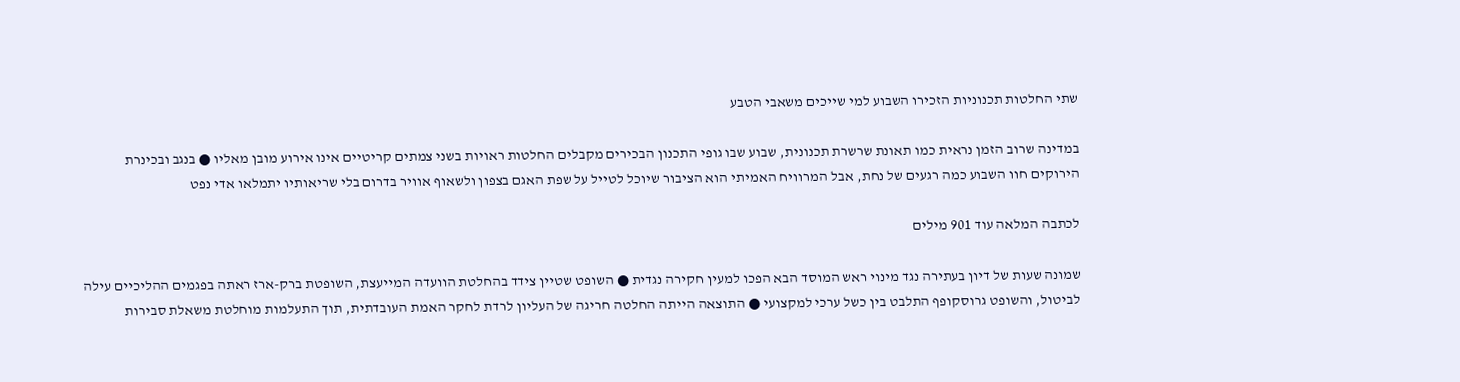שתי החלטות תכנוניות הזכירו השבוע למי שייכים משאבי הטבע

במדינה שרוב הזמן נראית כמו תאונת שרשרת תכנונית, שבוע שבו גופי התכנון הבכירים מקבלים החלטות ראויות בשני צמתים קריטיים אינו אירוע מובן מאליו ● בנגב ובכינרת הירוקים חוו השבוע כמה רגעים של נחת, אבל המרוויח האמיתי הוא הציבור שיוכל לטייל על שפת האגם בצפון ולשאוף אוויר בדרום בלי שריאותיו יתמלאו אדי נפט

לכתבה המלאה עוד 901 מילים

שמונה שעות של דיון בעתירה נגד מינוי ראש המוסד הבא הפכו למעין חקירה נגדית ● השופט שטיין צידד בהחלטת הוועדה המייעצת, השופטת ברק-ארז ראתה בפגמים ההליכיים עילה לביטול, והשופט גרוסקופף התלבט בין כשל ערכי למקצועי ● התוצאה הייתה החלטה חריגה של העליון לרדת לחקר האמת העובדתית, תוך התעלמות מוחלטת משאלת סבירות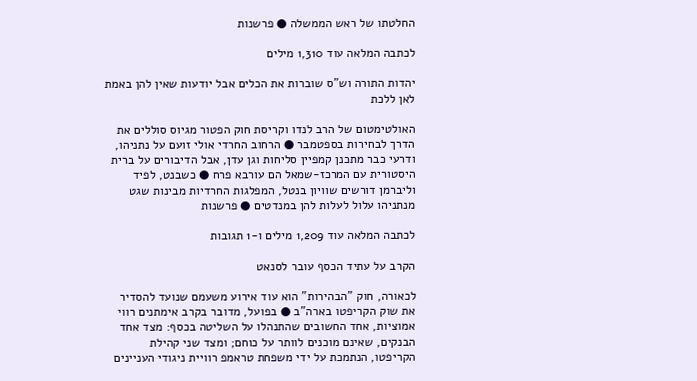החלטתו של ראש הממשלה ● פרשנות

לכתבה המלאה עוד 1,310 מילים

יהדות התורה וש"ס שוברות את הכלים אבל יודעות שאין להן באמת לאן ללכת

האולטימטום של הרב לנדו וקריסת חוק הפטור מגיוס סוללים את הדרך לבחירות בספטמבר ● הרחוב החרדי אולי זועם על נתניהו, ודרעי כבר מתכנן קמפיין סליחות וגן עדן, אבל הדיבורים על ברית היסטורית עם המרכז-שמאל הם עורבא פרח ● כשבנט, לפיד וליברמן דורשים שוויון בנטל, המפלגות החרדיות מבינות שגט מנתניהו עלול לעלות להן במנדטים ● פרשנות

לכתבה המלאה עוד 1,209 מילים ו-1 תגובות

הקרב על עתיד הכסף עובר לסנאט

לכאורה, חוק "הבהירות" הוא עוד אירוע משעמם שנועד להסדיר את שוק הקריפטו בארה"ב ● בפועל, מדובר בקרב אימתנים רווי אמוציות, אחד החשובים שהתנהלו על השליטה בכסף: מצד אחד הבנקים, שאינם מוכנים לוותר על כוחם; ומצד שני קהילת הקריפטו, הנתמכת על ידי משפחת טראמפ רוויית ניגודי העניינים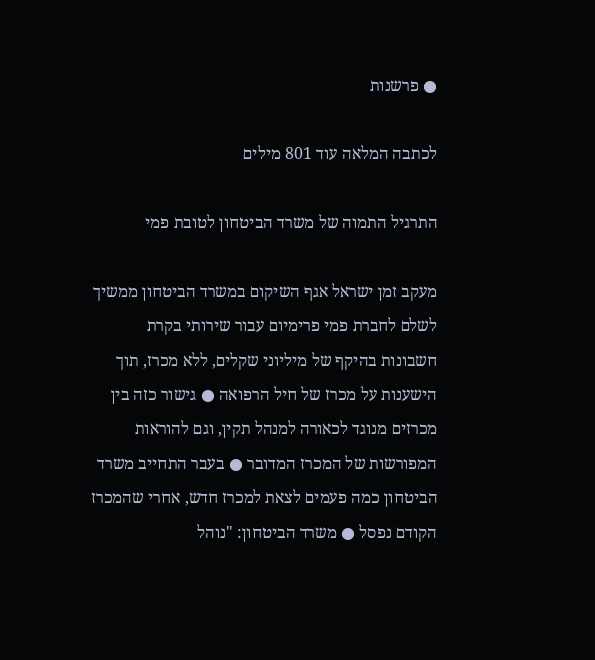● פרשנות

לכתבה המלאה עוד 801 מילים

התרגיל התמוה של משרד הביטחון לטובת פמי

מעקב זמן ישראל אגף השיקום במשרד הביטחון ממשיך לשלם לחברת פמי פרימיום עבור שירותי בקרת חשבונות בהיקף של מיליוני שקלים, ללא מכרז, תוך הישענות על מכרז של חיל הרפואה ● גישור כזה בין מכרזים מנוגד לכאורה למנהל תקין, וגם להוראות המפורשות של המכרז המדובר ● בעבר התחייב משרד הביטחון כמה פעמים לצאת למכרז חדש, אחרי שהמכרז הקודם נפסל ● משרד הביטחון: "נוהל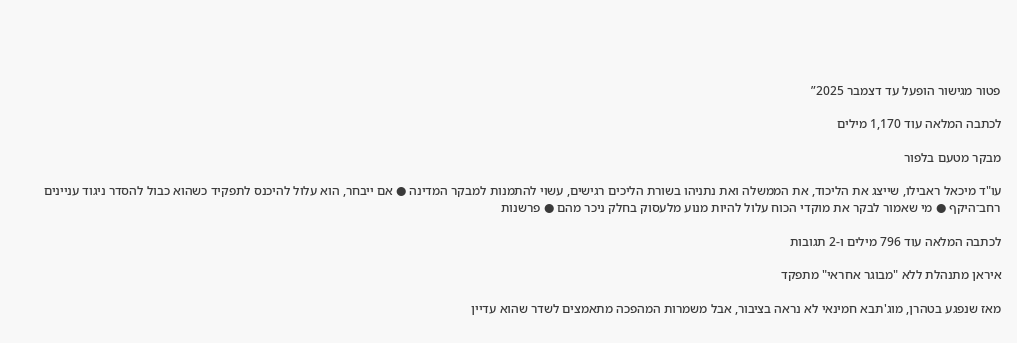פטור מגישור הופעל עד דצמבר 2025”

לכתבה המלאה עוד 1,170 מילים

מבקר מטעם בלפור

עו"ד מיכאל ראבילו, שייצג את הליכוד, את הממשלה ואת נתניהו בשורת הליכים רגישים, עשוי להתמנות למבקר המדינה ● אם ייבחר, הוא עלול להיכנס לתפקיד כשהוא כבול להסדר ניגוד עניינים רחב־היקף ● מי שאמור לבקר את מוקדי הכוח עלול להיות מנוע מלעסוק בחלק ניכר מהם ● פרשנות

לכתבה המלאה עוד 796 מילים ו-2 תגובות

איראן מתנהלת ללא "מבוגר אחראי" מתפקד

מאז שנפגע בטהרן, מוג'תבא חמינאי לא נראה בציבור, אבל משמרות המהפכה מתאמצים לשדר שהוא עדיין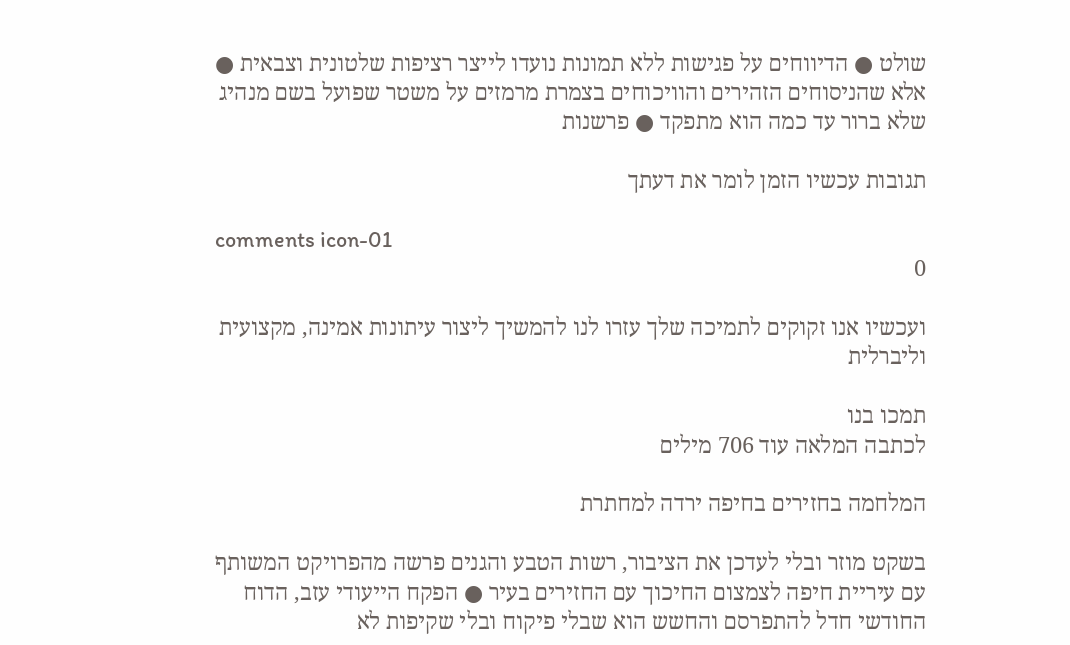שולט ● הדיווחים על פגישות ללא תמונות נועדו לייצר רציפות שלטונית וצבאית ● אלא שהניסוחים הזהירים והוויכוחים בצמרת מרמזים על משטר שפועל בשם מנהיג שלא ברור עד כמה הוא מתפקד ● פרשנות

תגובות עכשיו הזמן לומר את דעתך

comments icon-01
0

ועכשיו אנו זקוקים לתמיכה שלך עזרו לנו להמשיך ליצור עיתונות אמינה, מקצועית וליברלית

תמכו בנו
לכתבה המלאה עוד 706 מילים

המלחמה בחזירים בחיפה ירדה למחתרת

בשקט מוזר ובלי לעדכן את הציבור, רשות הטבע והגנים פרשה מהפרויקט המשותף עם עיריית חיפה לצמצום החיכוך עם החזירים בעיר ● הפקח הייעודי עזב, הדוח החודשי חדל להתפרסם והחשש הוא שבלי פיקוח ובלי שקיפות לא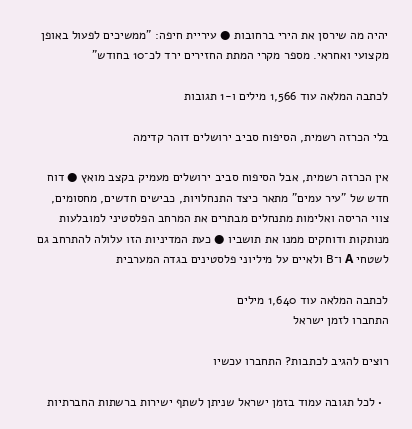יהיה מה שירסן את הירי ברחובות ● עיריית חיפה: "ממשיכים לפעול באופן מקצועי ואחראי. מספר מקרי המתת החזירים ירד לכ־10 בחודש"

לכתבה המלאה עוד 1,566 מילים ו-1 תגובות

בלי הכרזה רשמית, הסיפוח סביב ירושלים דוהר קדימה

אין הכרזה רשמית, אבל הסיפוח סביב ירושלים מעמיק בקצב מואץ ● דוח חדש של "עיר עמים" מתאר כיצד התנחלויות, כבישים חדשים, מחסומים, צווי הריסה ואלימות מתנחלים מבתרים את המרחב הפלסטיני למובלעות מנותקות ודוחקים ממנו את תושביו ● כעת המדיניות הזו עלולה להתרחב גם לשטחי A ו־B ולאיים על מיליוני פלסטינים בגדה המערבית

לכתבה המלאה עוד 1,640 מילים
התחברו לזמן ישראל

רוצים להגיב לכתבות? התחברו עכשיו

  • לכל תגובה עמוד בזמן ישראל שניתן לשתף ישירות ברשתות החברתיות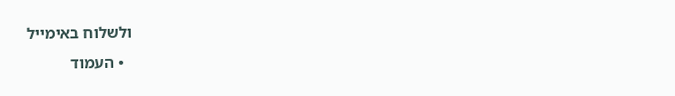ולשלוח באימייל
  • העמוד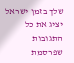שלך בזמן ישראל יציג את כל התגובות שפרסמת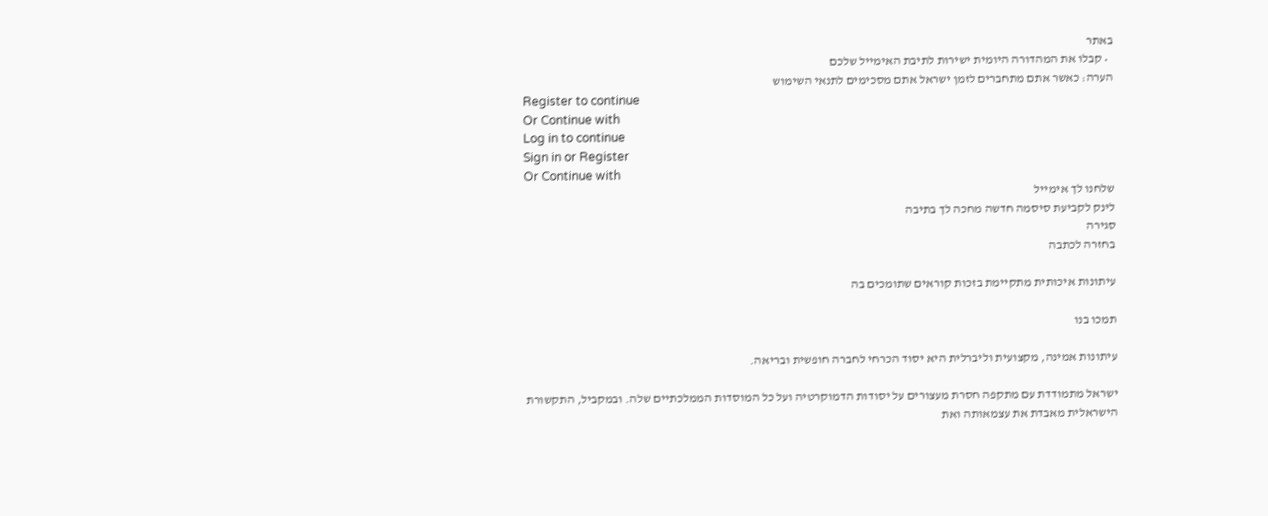באתר
  • קבלו את המהדורה היומית ישירות לתיבת האימייל שלכם
הערה: כאשר אתם מתחברים לזמן ישראל אתם מסכימים לתנאי השימוש
Register to continue
Or Continue with
Log in to continue
Sign in or Register
Or Continue with
שלחנו לך אימייל
לינק לקביעת סיסמה חדשה מחכה לך בתיבה
סגירה
בחזרה לכתבה

עיתונות איכותית מתקיימת בזכות קוראים שתומכים בה

תמכו בנו

עיתונות אמינה, מקצועית וליברלית היא יסוד הכרחי לחברה חופשית ובריאה.

ישראל מתמודדת עם מתקפה חסרת מעצורים על יסודות הדמוקרטיה ועל כל המוסדות הממלכתיים שלה. ובמקביל, התקשורת הישראלית מאבדת את עצמאותה ואת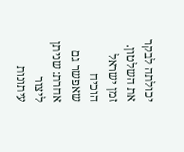יכולתה לבקר את השלטון. זמן ישראל הוכיח שאפשר גם אחרת: שניתן ליצור עיתונות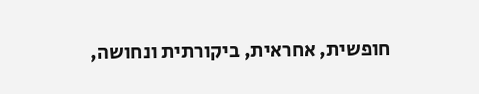חופשית, אחראית, ביקורתית ונחושה,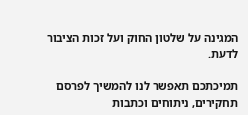המגינה על שלטון החוק ועל זכות הציבור לדעת.

תמיכתכם תאפשר לנו להמשיך לפרסם תחקירים, ניתוחים וכתבות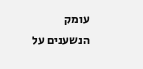עומק הנשענים על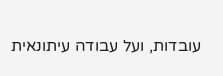עובדות, ועל עבודה עיתונאית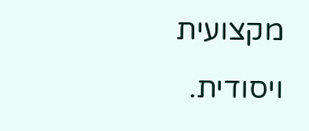מקצועית ויסודית.